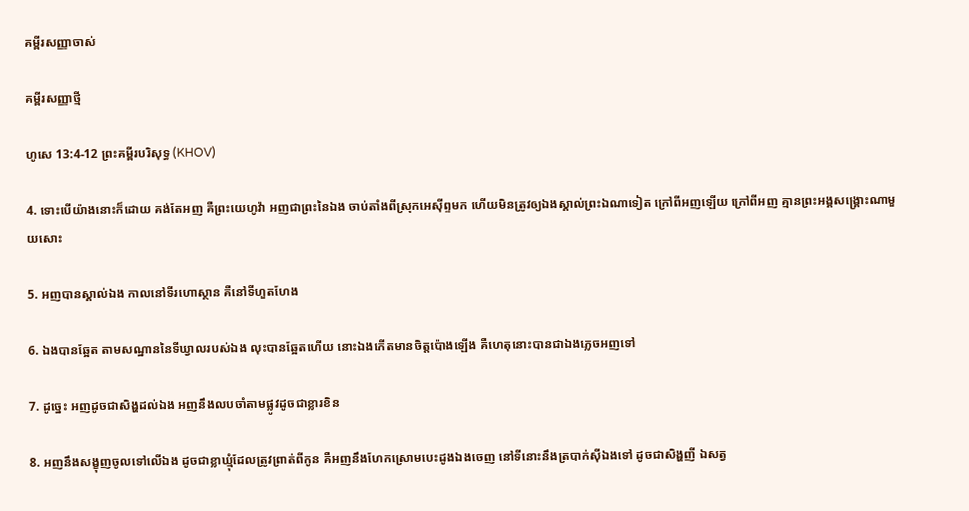គម្ពីរសញ្ញាចាស់

គម្ពីរសញ្ញាថ្មី

ហូសេ 13:4-12 ព្រះគម្ពីរបរិសុទ្ធ (KHOV)

4. ទោះបើយ៉ាងនោះក៏ដោយ គង់តែអញ គឺព្រះ‌យេហូវ៉ា អញជាព្រះនៃឯង ចាប់តាំងពីស្រុកអេស៊ីព្ទមក ហើយមិនត្រូវឲ្យឯងស្គាល់ព្រះឯណាទៀត ក្រៅពីអញឡើយ ក្រៅពីអញ គ្មានព្រះ‌អង្គសង្គ្រោះណាមួយសោះ

5. អញបានស្គាល់ឯង កាលនៅទីរហោ‌ស្ថាន គឺនៅទីហួត‌ហែង

6. ឯងបានឆ្អែត តាមសណ្ឋាននៃទីឃ្វាលរបស់ឯង លុះបានឆ្អែតហើយ នោះឯងកើតមានចិត្តប៉ោងឡើង គឺហេតុនោះបានជាឯងភ្លេចអញទៅ

7. ដូច្នេះ អញដូចជាសិង្ហដល់ឯង អញនឹងលបចាំតាមផ្លូវដូចជាខ្លារខិន

8. អញនឹងសង្ខុញចូលទៅលើឯង ដូចជាខ្លា‌ឃ្មុំដែលត្រូវព្រាត់ពីកូន គឺអញនឹងហែកស្រោមបេះ‌ដូងឯងចេញ នៅទីនោះនឹងត្របាក់ស៊ីឯងទៅ ដូចជាសិង្ហញី ឯសត្វ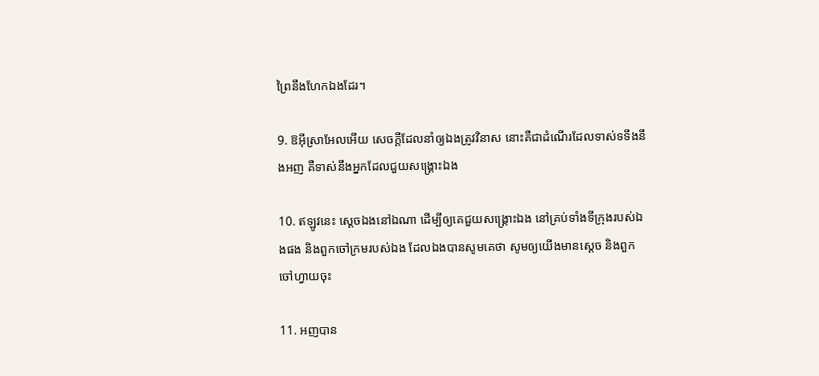ព្រៃនឹងហែកឯងដែរ។

9. ឱអ៊ីស្រា‌អែលអើយ សេចក្ដីដែលនាំឲ្យឯងត្រូវវិនាស នោះគឺជាដំណើរដែលទាស់ទទឹងនឹងអញ គឺទាស់នឹងអ្នកដែលជួយសង្គ្រោះឯង

10. ឥឡូវនេះ ស្តេចឯងនៅឯណា ដើម្បីឲ្យគេជួយសង្គ្រោះឯង នៅគ្រប់ទាំងទីក្រុងរបស់ឯងផង និងពួកចៅ‌ក្រមរបស់ឯង ដែលឯងបានសូមគេថា សូមឲ្យយើងមានស្តេច និងពួកចៅហ្វាយចុះ

11. អញបាន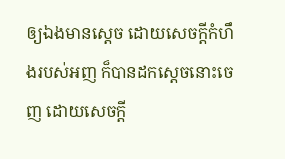ឲ្យឯងមានស្តេច ដោយសេចក្ដីកំហឹងរបស់អញ ក៏បានដកស្តេចនោះចេញ ដោយសេចក្ដី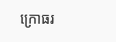ក្រោធរ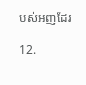បស់អញដែរ

12.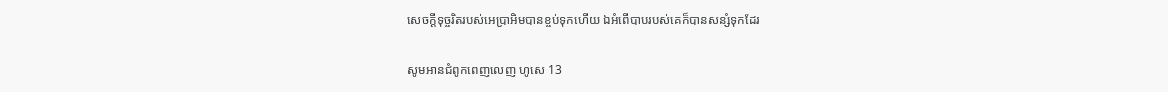សេចក្ដីទុច្ចរិតរបស់អេប្រា‌អិមបានខ្ចប់ទុកហើយ ឯអំពើបាបរបស់គេក៏បានសន្សំទុកដែរ

សូមអានជំពូកពេញលេញ ហូសេ 13